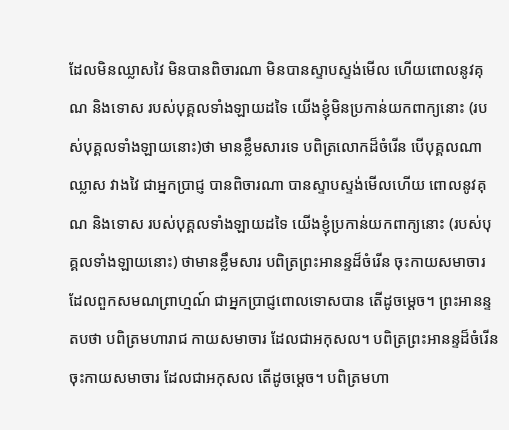ដែលមិនឈ្លាសវៃ មិនបានពិចារណា មិនបានស្ទាបស្ទង់មើល ហើយពោលនូវគុណ និងទោស របស់បុគ្គលទាំងឡាយដទៃ យើងខ្ញុំមិនប្រកាន់យកពាក្យនោះ (របស់បុគ្គលទាំងឡាយនោះ)ថា មានខ្លឹមសារទេ បពិត្រលោកដ៏ចំរើន បើបុគ្គលណា ឈ្លាស វាងវៃ ជាអ្នកប្រាជ្ញ បានពិចារណា បានស្ទាបស្ទង់មើលហើយ ពោលនូវគុណ និងទោស របស់បុគ្គលទាំងឡាយដទៃ យើងខ្ញុំប្រកាន់យកពាក្យនោះ (របស់បុគ្គលទាំងឡាយនោះ) ថាមានខ្លឹមសារ បពិត្រព្រះអានន្ទដ៏ចំរើន ចុះកាយសមាចារ ដែលពួកសមណព្រាហ្មណ៍ ជាអ្នកប្រាជ្ញពោលទោសបាន តើដូចម្តេច។ ព្រះអានន្ទតបថា បពិត្រមហារាជ កាយសមាចារ ដែលជាអកុសល។ បពិត្រព្រះអានន្ទដ៏ចំរើន ចុះកាយសមាចារ ដែលជាអកុសល តើដូចម្តេច។ បពិត្រមហា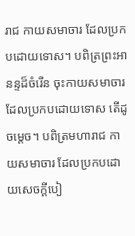រាជ កាយសមាចារ ដែលប្រកបដោយទោស។ បពិត្រព្រះអានន្ទដ៏ចំរើន ចុះកាយសមាចារ ដែលប្រកបដោយទោស តើដូចម្តេច។ បពិត្រមហារាជ កាយសមាចារ ដែលប្រកបដោយសេចក្តីបៀ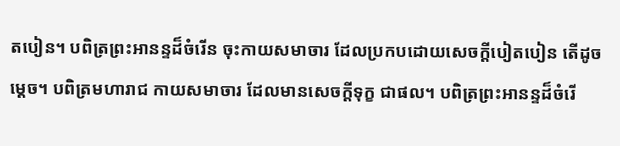តបៀន។ បពិត្រព្រះអានន្ទដ៏ចំរើន ចុះកាយសមាចារ ដែលប្រកបដោយសេចក្តីបៀតបៀន តើដូចម្តេច។ បពិត្រមហារាជ កាយសមាចារ ដែលមានសេចក្តីទុក្ខ ជាផល។ បពិត្រព្រះអានន្ទដ៏ចំរើ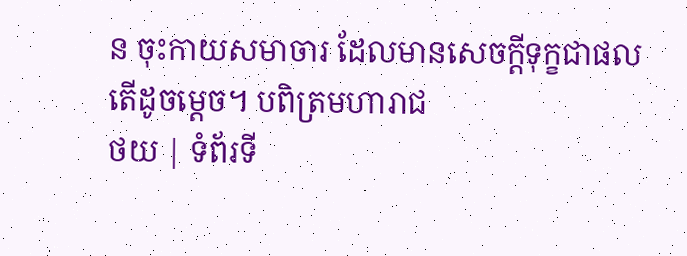ន ចុះកាយសមាចារ ដែលមានសេចក្តីទុក្ខជាផល តើដូចម្តេច។ បពិត្រមហារាជ
ថយ | ទំព័រទី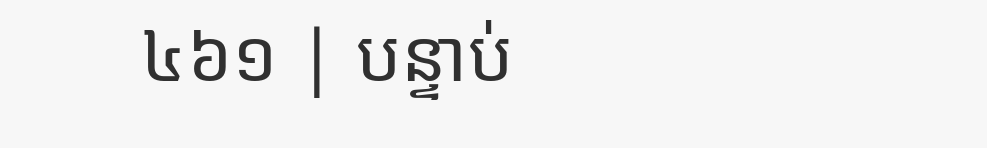៤៦១ | បន្ទាប់